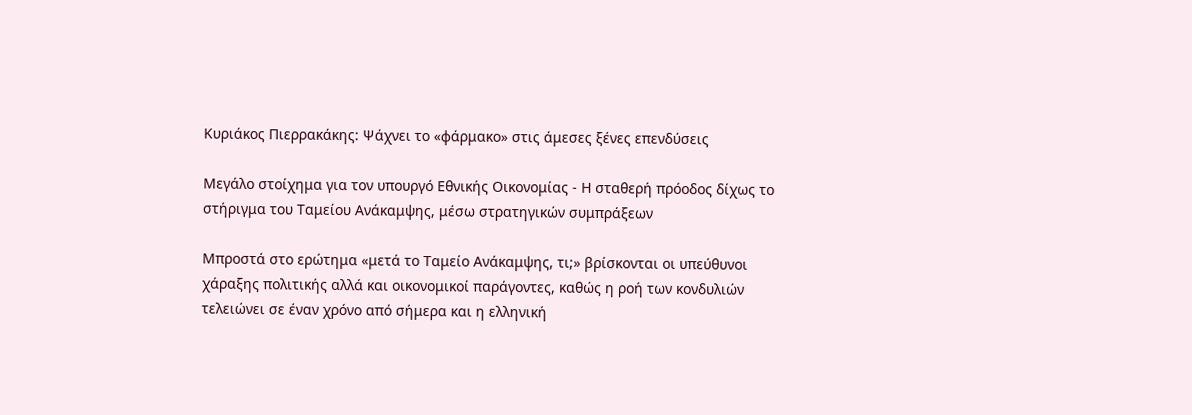Κυριάκος Πιερρακάκης: Ψάχνει το «φάρμακο» στις άμεσες ξένες επενδύσεις

Μεγάλο στοίχημα για τον υπουργό Εθνικής Οικονομίας - Η σταθερή πρόοδος δίχως το στήριγμα του Ταμείου Ανάκαμψης, μέσω στρατηγικών συμπράξεων

Μπροστά στο ερώτημα «μετά το Ταμείο Ανάκαμψης, τι;» βρίσκονται οι υπεύθυνοι χάραξης πολιτικής αλλά και οικονομικοί παράγοντες, καθώς η ροή των κονδυλιών τελειώνει σε έναν χρόνο από σήμερα και η ελληνική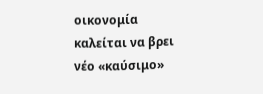οικονομία καλείται να βρει νέο «καύσιμο»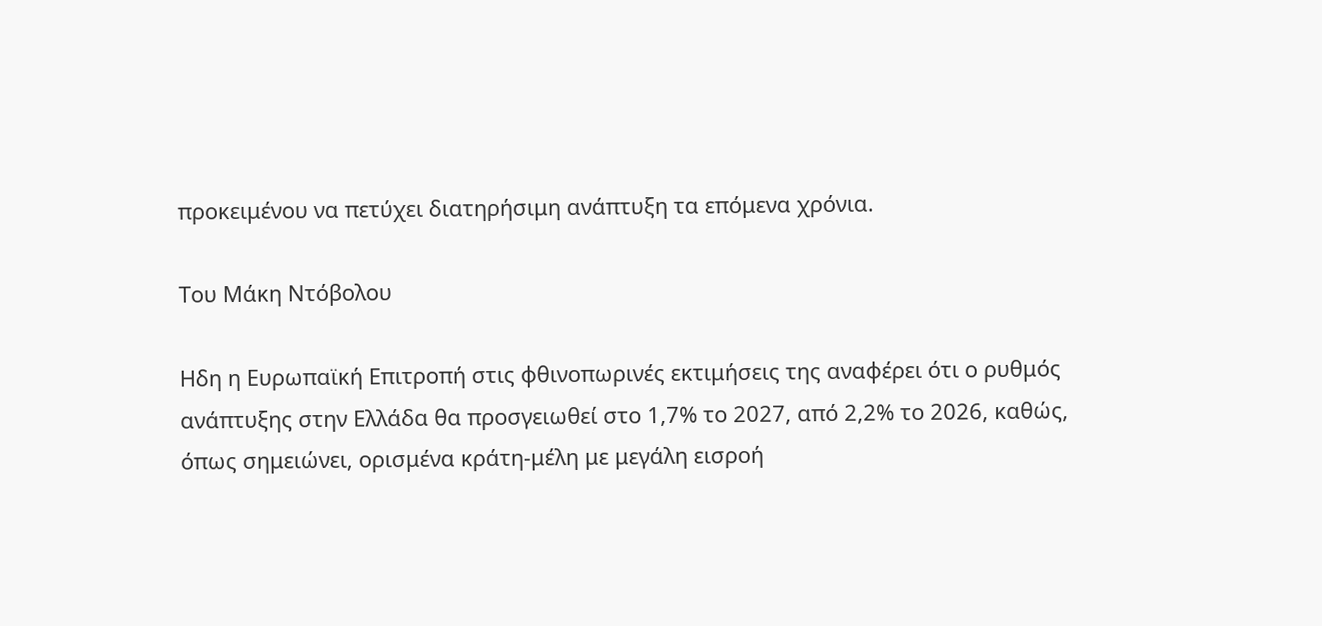προκειμένου να πετύχει διατηρήσιμη ανάπτυξη τα επόμενα χρόνια.

Του Μάκη Ντόβολου

Ηδη η Ευρωπαϊκή Επιτροπή στις φθινοπωρινές εκτιμήσεις της αναφέρει ότι ο ρυθμός ανάπτυξης στην Ελλάδα θα προσγειωθεί στο 1,7% το 2027, από 2,2% το 2026, καθώς, όπως σημειώνει, ορισμένα κράτη-μέλη με μεγάλη εισροή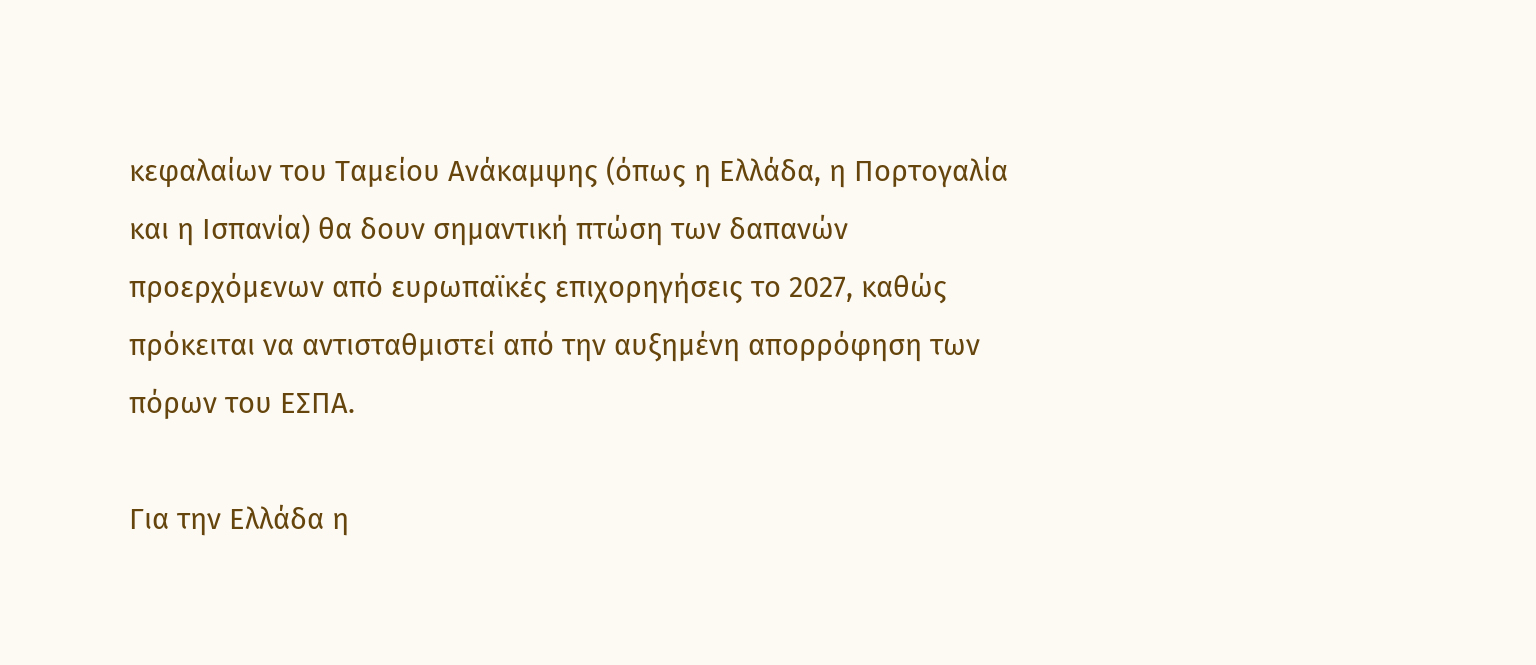κεφαλαίων του Ταμείου Ανάκαμψης (όπως η Ελλάδα, η Πορτογαλία και η Ισπανία) θα δουν σημαντική πτώση των δαπανών προερχόμενων από ευρωπαϊκές επιχορηγήσεις το 2027, καθώς πρόκειται να αντισταθμιστεί από την αυξημένη απορρόφηση των πόρων του ΕΣΠΑ.

Για την Ελλάδα η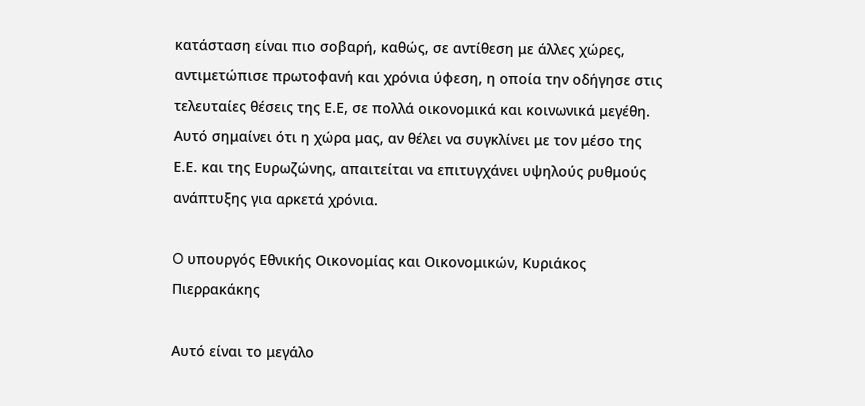κατάσταση είναι πιο σοβαρή, καθώς, σε αντίθεση με άλλες χώρες, αντιμετώπισε πρωτοφανή και χρόνια ύφεση, η οποία την οδήγησε στις τελευταίες θέσεις της Ε.Ε, σε πολλά οικονομικά και κοινωνικά μεγέθη. Αυτό σημαίνει ότι η χώρα μας, αν θέλει να συγκλίνει με τον μέσο της Ε.Ε. και της Ευρωζώνης, απαιτείται να επιτυγχάνει υψηλούς ρυθμούς ανάπτυξης για αρκετά χρόνια.

O υπουργός Εθνικής Οικονομίας και Οικονομικών, Κυριάκος Πιερρακάκης

Αυτό είναι το μεγάλο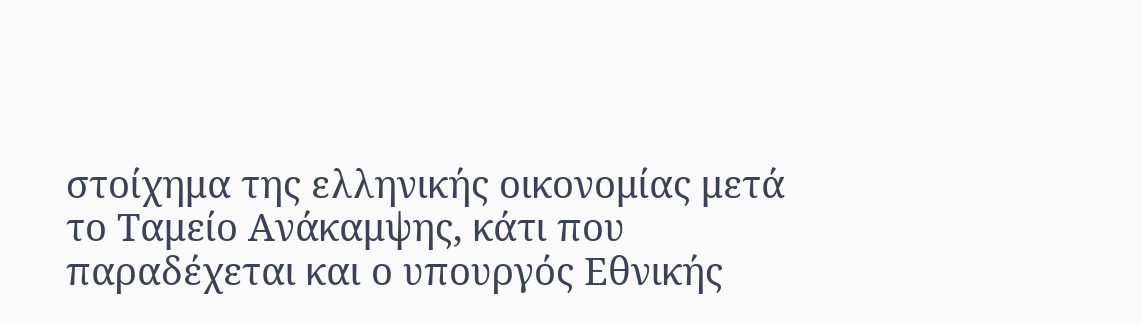στοίχημα της ελληνικής οικονομίας μετά το Ταμείο Ανάκαμψης, κάτι που παραδέχεται και ο υπουργός Εθνικής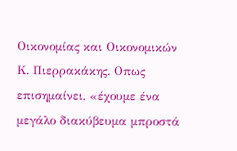Οικονομίας και Οικονομικών Κ. Πιερρακάκης. Οπως επισημαίνει, «έχουμε ένα μεγάλο διακύβευμα μπροστά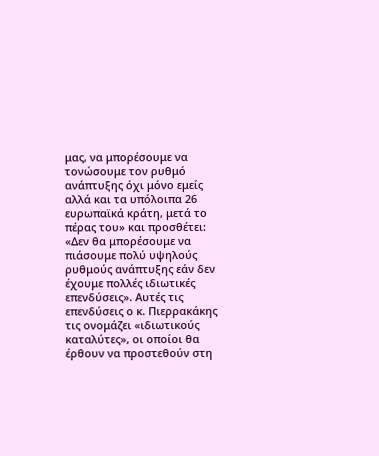μας, να μπορέσουμε να τονώσουμε τον ρυθμό ανάπτυξης όχι μόνο εμείς αλλά και τα υπόλοιπα 26 ευρωπαϊκά κράτη, μετά το πέρας του» και προσθέτει: «Δεν θα μπορέσουμε να πιάσουμε πολύ υψηλούς ρυθμούς ανάπτυξης εάν δεν έχουμε πολλές ιδιωτικές επενδύσεις». Αυτές τις επενδύσεις ο κ. Πιερρακάκης τις ονομάζει «ιδιωτικούς καταλύτες», οι οποίοι θα έρθουν να προστεθούν στη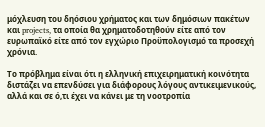μόχλευση του δηόσιου χρήματος και των δημόσιων πακέτων και projects, τα οποία θα χρηματοδοτηθούν είτε από τον ευρωπαϊκό είτε από τον εγχώριο Προϋπολογισμό τα προσεχή χρόνια.

Το πρόβλημα είναι ότι η ελληνική επιχειρηματική κοινότητα διστάζει να επενδύσει για διάφορους λόγους αντικειμενικούς, αλλά και σε ό,τι έχει να κάνει με τη νοοτροπία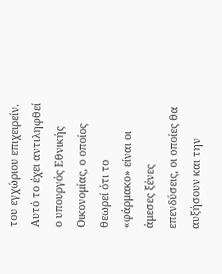του εγχώριου επιχειρείν. Αυτό το έχει αντιληφθεί ο υπουργός Εθνικής Οικονομίας, ο οποίος θεωρεί ότι το «φάρμακο» είναι οι άμεσες ξένες επενδύσεις, οι οποίες θα αυξήσουν και την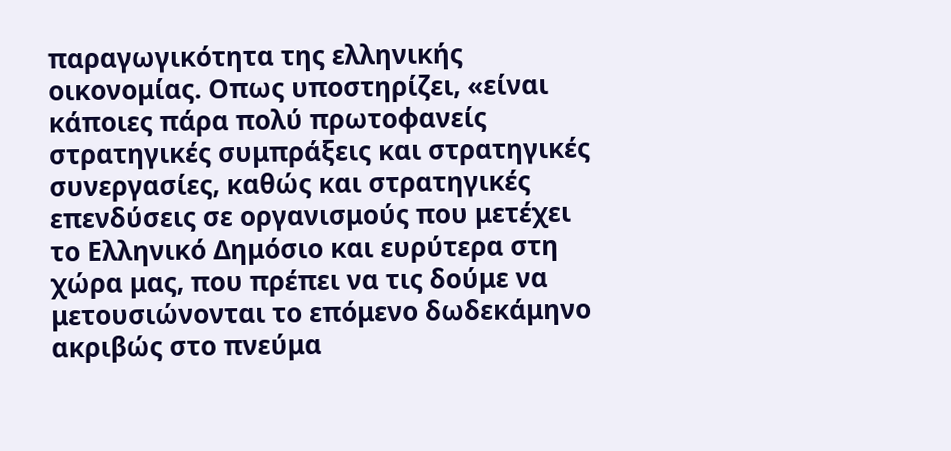παραγωγικότητα της ελληνικής οικονομίας. Οπως υποστηρίζει, «είναι κάποιες πάρα πολύ πρωτοφανείς στρατηγικές συμπράξεις και στρατηγικές συνεργασίες, καθώς και στρατηγικές επενδύσεις σε οργανισμούς που μετέχει το Ελληνικό Δημόσιο και ευρύτερα στη χώρα μας, που πρέπει να τις δούμε να μετουσιώνονται το επόμενο δωδεκάμηνο ακριβώς στο πνεύμα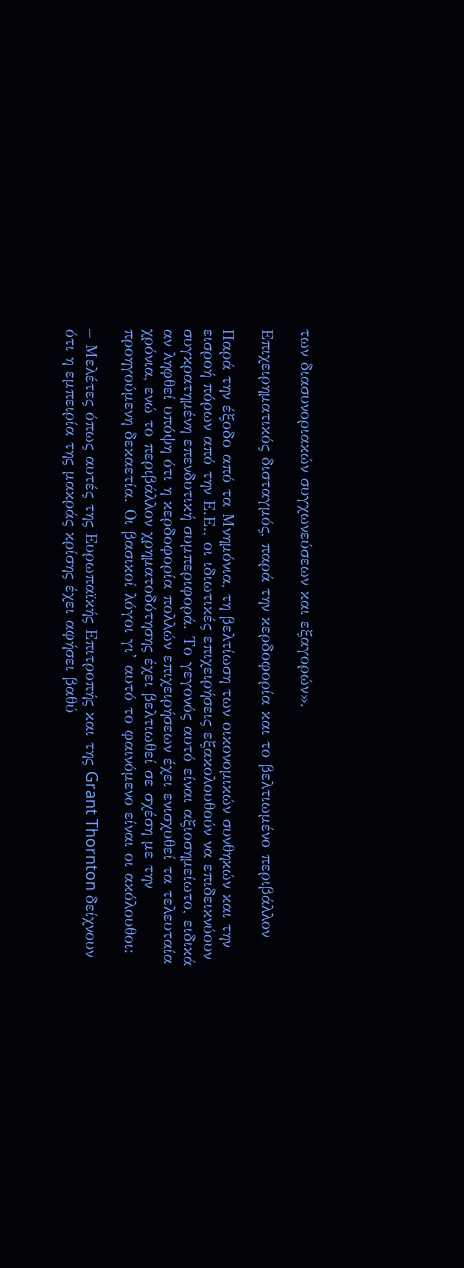των διασυνοριακών συγχωνεύσεων και εξαγορών».

Επιχειρηματικός δισταγμός, παρά την κερδοφορία και το βελτιωμένο περιβάλλον

Παρά την έξοδο από τα Μνημόνια, τη βελτίωση των οικονομικών συνθηκών και την εισροή πόρων από την Ε.Ε., οι ιδιωτικές επιχειρήσεις εξακολουθούν να επιδεικνύουν συγκρατημένη επενδυτική συμπεριφορά. Το γεγονός αυτό είναι αξιοσημείωτο, ειδικά αν ληφθεί υπόψη ότι η κερδοφορία πολλών επιχειρήσεων έχει ενισχυθεί τα τελευταία χρόνια, ενώ το περιβάλλον χρηματοδότησης έχει βελτιωθεί σε σχέση με την προηγούμενη δεκαετία. Οι βασικοί λόγοι γι’ αυτό το φαινόμενο είναι οι ακόλουθοι:

– Μελέτες όπως αυτές της Ευρωπαϊκής Επιτροπής και της Grant Thornton δείχνουν ότι η εμπειρία της μακράς κρίσης έχει αφήσει βαθύ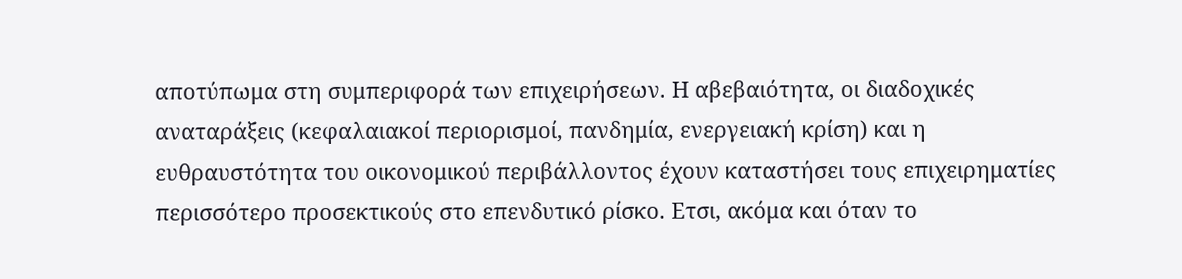αποτύπωμα στη συμπεριφορά των επιχειρήσεων. Η αβεβαιότητα, οι διαδοχικές αναταράξεις (κεφαλαιακοί περιορισμοί, πανδημία, ενεργειακή κρίση) και η ευθραυστότητα του οικονομικού περιβάλλοντος έχουν καταστήσει τους επιχειρηματίες περισσότερο προσεκτικούς στο επενδυτικό ρίσκο. Ετσι, ακόμα και όταν το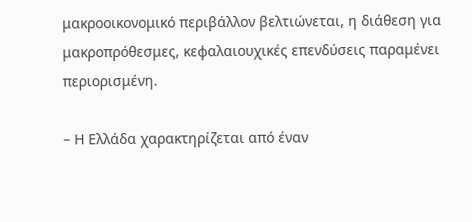μακροοικονομικό περιβάλλον βελτιώνεται, η διάθεση για μακροπρόθεσμες, κεφαλαιουχικές επενδύσεις παραμένει περιορισμένη.

– Η Ελλάδα χαρακτηρίζεται από έναν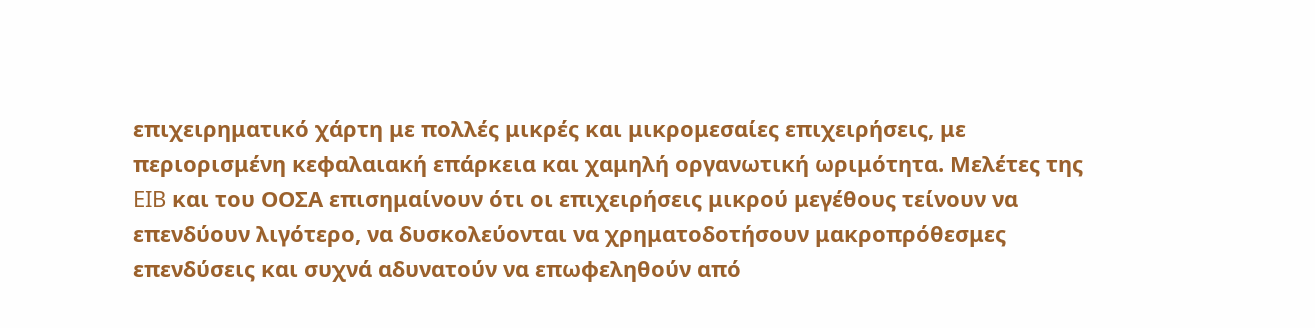επιχειρηματικό χάρτη με πολλές μικρές και μικρομεσαίες επιχειρήσεις, με περιορισμένη κεφαλαιακή επάρκεια και χαμηλή οργανωτική ωριμότητα. Μελέτες της EIB και του ΟΟΣΑ επισημαίνουν ότι οι επιχειρήσεις μικρού μεγέθους τείνουν να επενδύουν λιγότερο, να δυσκολεύονται να χρηματοδοτήσουν μακροπρόθεσμες επενδύσεις και συχνά αδυνατούν να επωφεληθούν από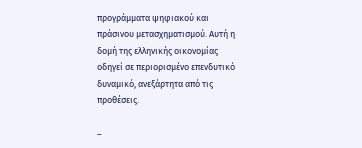προγράμματα ψηφιακού και πράσινου μετασχηματισμού. Αυτή η δομή της ελληνικής οικονομίας οδηγεί σε περιορισμένο επενδυτικό δυναμικό, ανεξάρτητα από τις προθέσεις.

–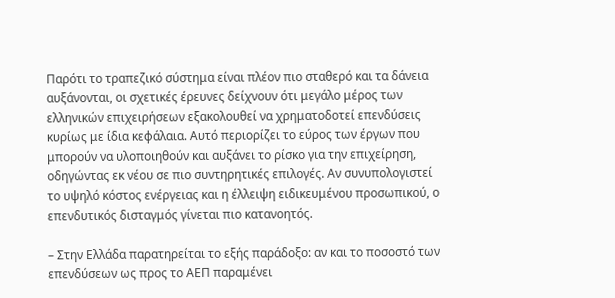Παρότι το τραπεζικό σύστημα είναι πλέον πιο σταθερό και τα δάνεια αυξάνονται, οι σχετικές έρευνες δείχνουν ότι μεγάλο μέρος των ελληνικών επιχειρήσεων εξακολουθεί να χρηματοδοτεί επενδύσεις κυρίως με ίδια κεφάλαια. Αυτό περιορίζει το εύρος των έργων που μπορούν να υλοποιηθούν και αυξάνει το ρίσκο για την επιχείρηση, οδηγώντας εκ νέου σε πιο συντηρητικές επιλογές. Αν συνυπολογιστεί το υψηλό κόστος ενέργειας και η έλλειψη ειδικευμένου προσωπικού, ο επενδυτικός δισταγμός γίνεται πιο κατανοητός.

– Στην Ελλάδα παρατηρείται το εξής παράδοξο: αν και το ποσοστό των επενδύσεων ως προς το ΑΕΠ παραμένει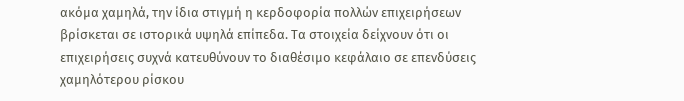ακόμα χαμηλά, την ίδια στιγμή η κερδοφορία πολλών επιχειρήσεων βρίσκεται σε ιστορικά υψηλά επίπεδα. Τα στοιχεία δείχνουν ότι οι επιχειρήσεις συχνά κατευθύνουν το διαθέσιμο κεφάλαιο σε επενδύσεις χαμηλότερου ρίσκου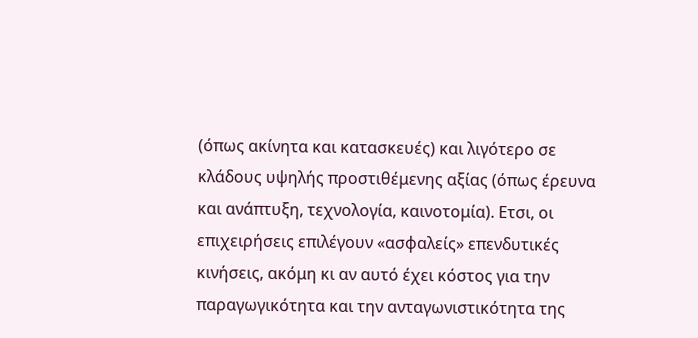(όπως ακίνητα και κατασκευές) και λιγότερο σε κλάδους υψηλής προστιθέμενης αξίας (όπως έρευνα και ανάπτυξη, τεχνολογία, καινοτομία). Ετσι, οι επιχειρήσεις επιλέγουν «ασφαλείς» επενδυτικές κινήσεις, ακόμη κι αν αυτό έχει κόστος για την παραγωγικότητα και την ανταγωνιστικότητα της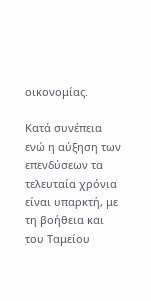οικονομίας.

Κατά συνέπεια ενώ η αύξηση των επενδύσεων τα τελευταία χρόνια είναι υπαρκτή, με τη βοήθεια και του Ταμείου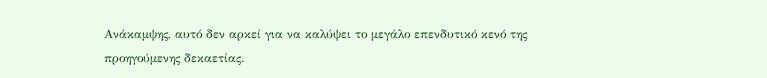Ανάκαμψης, αυτό δεν αρκεί για να καλύψει το μεγάλο επενδυτικό κενό της προηγούμενης δεκαετίας.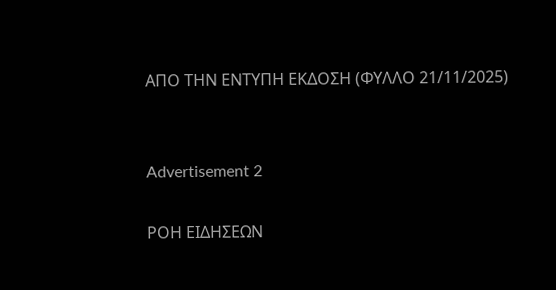ΑΠΟ ΤΗΝ ΕΝΤΥΠΗ ΕΚΔΟΣΗ (ΦΥΛΛΟ 21/11/2025)


Advertisement 2

ΡΟΗ ΕΙΔΗΣΕΩΝ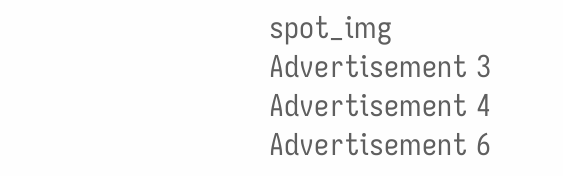spot_img
Advertisement 3
Advertisement 4
Advertisement 6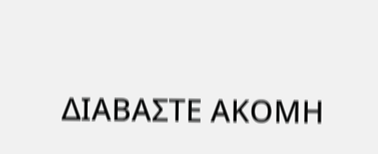ΔΙΑΒΑΣΤΕ ΑΚΟΜΗ